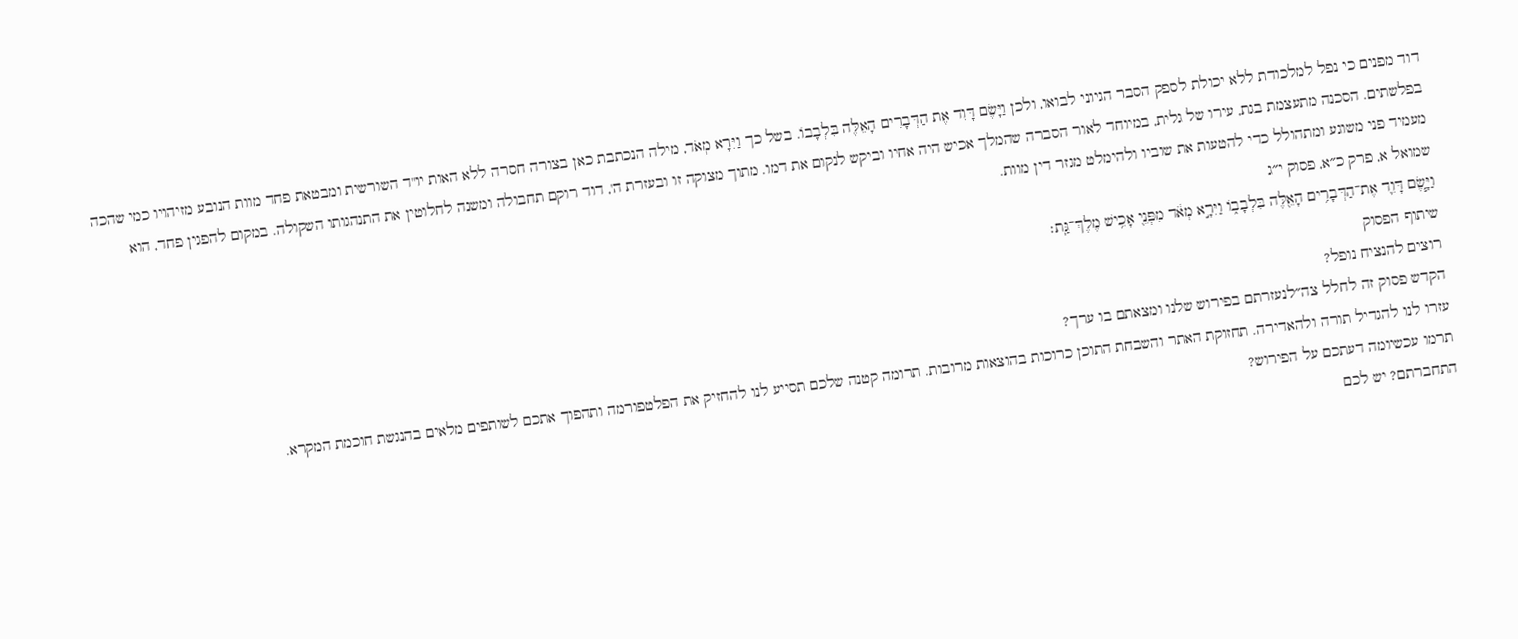דוד מפנים כי נפל למלכודת ללא יכולת לספק הסבר הגיוני לבואו, ולכן וַיָּשֶׂם דָּוִד אֶת הַדְּבָרִים הָאֵלֶּה בִּלְבָבוֹ. בשל כך וַיִּרָא מְאֹד, מילה הנכתבת כאן בצורה חסרה ללא האות יו"ד השורשית ומבטאת פחד מוות הנובע מזיהויו כמי שהכה בפלשתים. הסכנה מתעצמת בגת, עירו של גלית, במיוחד לאור הסברה שהמלך אכיש היה אחיו וביקש לנקום את דמו. מתוך מצוקה זו ובעזרת ה', דוד רוקם תחבולה ומשנה לחלוטין את התנהגותו השקולה. במקום להפגין פחד, הוא מעמיד פני משוגע ומתהולל כדי להטעות את שוביו ולהימלט מגזר דין מוות.
שמואל א, פרק כ״א, פסוק י״ג
וַיָּ֧שֶׂם דָּוִ֛ד אֶת־הַדְּבָרִ֥ים הָאֵ֖לֶּה בִּלְבָב֑וֹ וַיִּרָ֣א מְאֹ֔ד מִפְּנֵ֖י אָכִ֥ישׁ מֶלֶךְ־גַּֽת׃
שיתוף הפסוק
רוצים להנציח נופל?
הקדש פסוק זה לחלל צה״לנעזרתם בפירוש שלנו ומצאתם בו ערך?
עזרו לנו להגדיל תורה ולהאדירה. תחזוקת האתר והשבחת התוכן כרוכות בהוצאות מרובות. תרומה קטנה שלכם תסייע לנו להחזיק את הפלטפורמה ותהפוך אתכם לשותפים מלאים בהנגשת חוכמת המקרא.
תרמו עכשיומה דעתכם על הפירוש?
התחברתם? יש לכם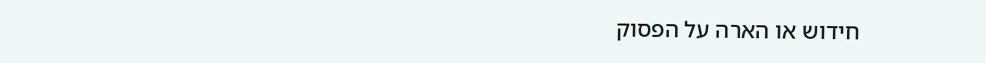חידוש או הארה על הפסוק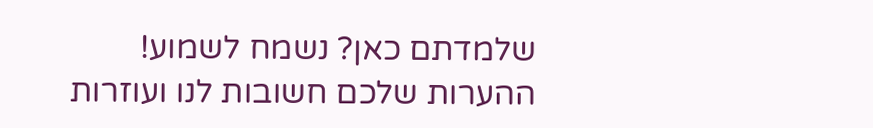שלמדתם כאן? נשמח לשמוע!
ההערות שלכם חשובות לנו ועוזרות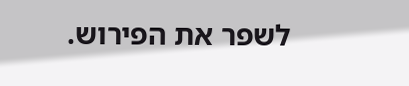לשפר את הפירוש.